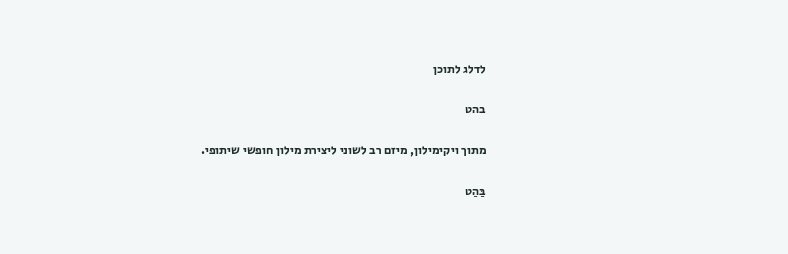לדלג לתוכן

בהט

מתוך ויקימילון, מיזם רב לשוני ליצירת מילון חופשי שיתופי.

בַּהַט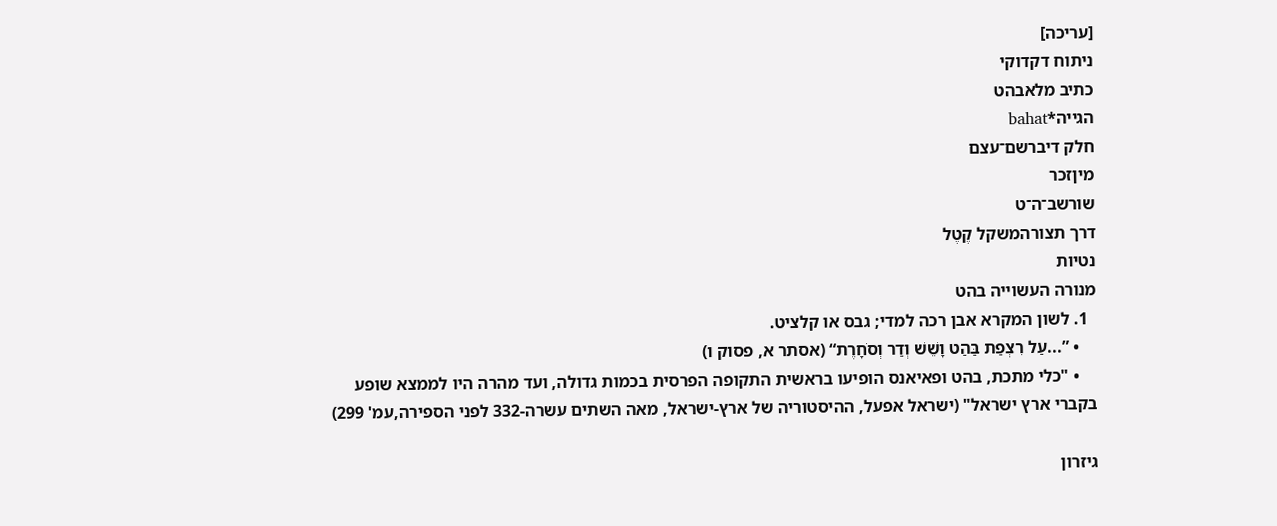[עריכה]
ניתוח דקדוקי
כתיב מלאבהט
הגייה*bahat
חלק דיברשם־עצם
מיןזכר
שורשב־ה־ט
דרך תצורהמשקל קֶטֶל
נטיות
מנורה העשוייה בהט
  1. לשון המקרא אבן רכה למדי; גבס או קלציט.
    • ”...עַל רִצְפַת בַּהַט וָשֵׁשׁ וְדַר וְסֹחָרֶת“ (אסתר א, פסוק ו)
    • "כלי מתכת, בהט ופאיאנס הופיעו בראשית התקופה הפרסית בכמות גדולה, ועד מהרה היו לממצא שופע בקברי ארץ ישראל" (ישראל אפעל, ההיסטוריה של ארץ-ישראל, מאה השתים עשרה-332 לפני הספירה,עמ' 299)

גיזרון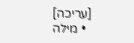[עריכה]
  • מילה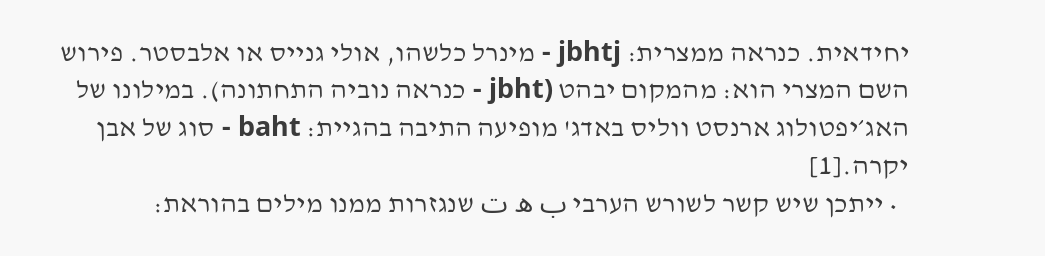יחידאית. כנראה ממצרית: jbhtj - מינרל כלשהו, אולי גנייס או אלבסטר. פירוש השם המצרי הוא: מהמקום יבהט (jbht - כנראה נוביה התחתונה). במילונו של האג׳יפטולוג ארנסט ווליס באדג' מופיעה התיבה בהגיית: baht - סוג של אבן יקרה.[1]
  • ייתכן שיש קשר לשורש הערבי ب ه ت שנגזרות ממנו מילים בהוראת: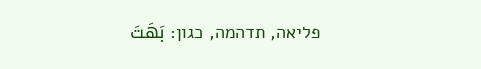פליאה, תדהמה, כגון: بَهَتَ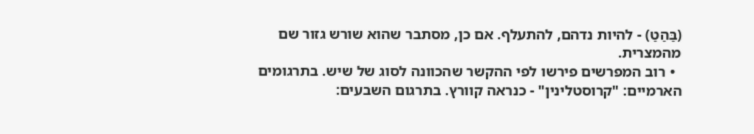(בַּהַטַ) - להיות נדהם, להתעלף. אם כן, מסתבר שהוא שורש גזור שם מהמצרית.
  • רוב המפרשים פירשו לפי ההקשר שהכוונה לסוג של שיש. בתרגומים הארמיים: "קרוסטלינין" - כנראה קוורץ. בתרגום השבעים: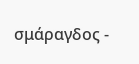σμάραγδος -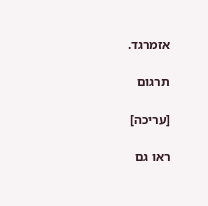אזמרגד.

תרגום

[עריכה]

ראו גם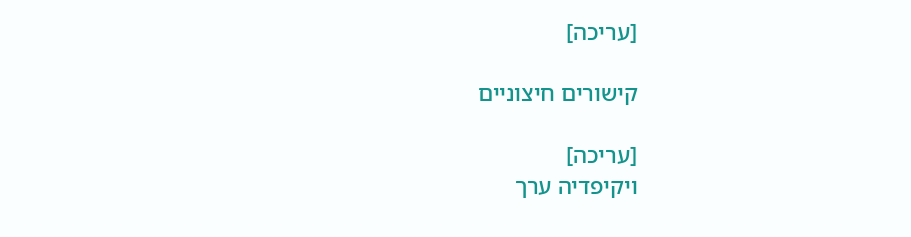[עריכה]

קישורים חיצוניים

[עריכה]
ויקיפדיה ערך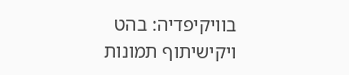בוויקיפדיה: בהט
ויקישיתוף תמונות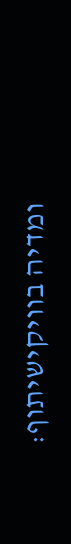ומדיה בוויקישיתוף: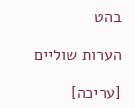בהט

הערות שוליים

[עריכה]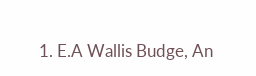1. E.A Wallis Budge, An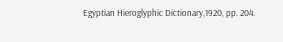Egyptian Hieroglyphic Dictionary,1920, pp. 204.